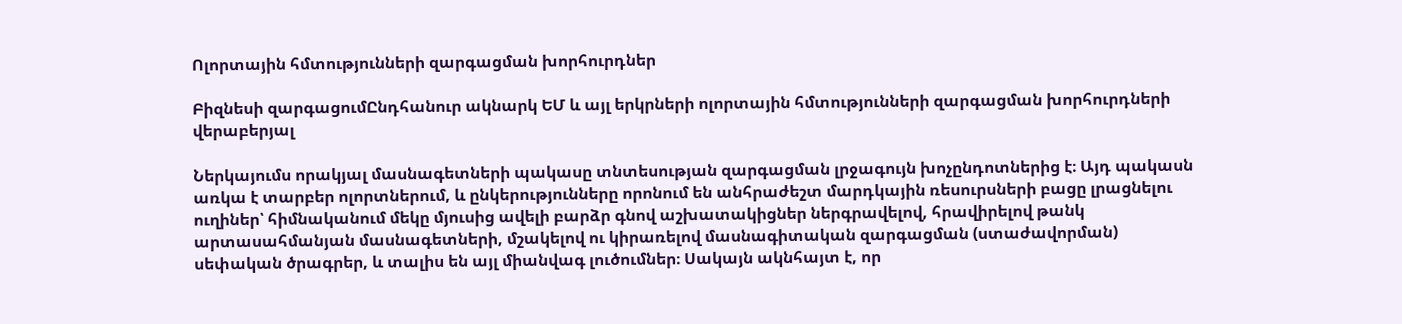Ոլորտային հմտությունների զարգացման խորհուրդներ

Բիզնեսի զարգացումԸնդհանուր ակնարկ ԵՄ և այլ երկրների ոլորտային հմտությունների զարգացման խորհուրդների վերաբերյալ

Ներկայումս որակյալ մասնագետների պակասը տնտեսության զարգացման լրջագույն խոչընդոտներից է։ Այդ պակասն առկա է տարբեր ոլորտներում, և ընկերությունները որոնում են անհրաժեշտ մարդկային ռեսուրսների բացը լրացնելու ուղիներ՝ հիմնականում մեկը մյուսից ավելի բարձր գնով աշխատակիցներ ներգրավելով, հրավիրելով թանկ արտասահմանյան մասնագետների, մշակելով ու կիրառելով մասնագիտական զարգացման (ստաժավորման) սեփական ծրագրեր, և տալիս են այլ միանվագ լուծումներ։ Սակայն ակնհայտ է, որ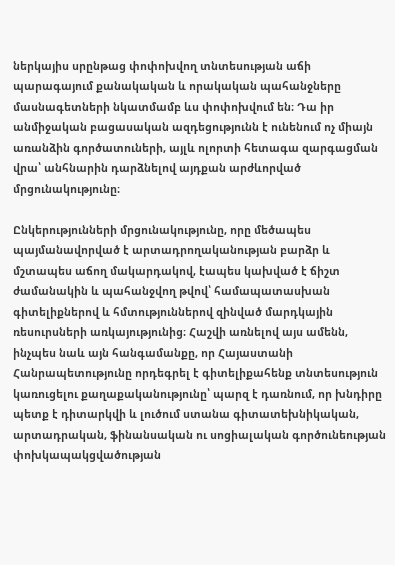ներկայիս սրընթաց փոփոխվող տնտեսության աճի պարագայում քանակական և որակական պահանջները մասնագետների նկատմամբ ևս փոփոխվում են։ Դա իր անմիջական բացասական ազդեցությունն է ունենում ոչ միայն առանձին գործատուների, այլև ոլորտի հետագա զարգացման վրա՝ անհնարին դարձնելով այդքան արժևորված մրցունակությունը։

Ընկերությունների մրցունակությունը, որը մեծապես պայմանավորված է արտադրողականության բարձր և մշտապես աճող մակարդակով, էապես կախված է ճիշտ ժամանակին և պահանջվող թվով՝ համապատասխան գիտելիքներով և հմտություններով զինված մարդկային ռեսուրսների առկայությունից։ Հաշվի առնելով այս ամենն, ինչպես նաև այն հանգամանքը, որ Հայաստանի Հանրապետությունը որդեգրել է գիտելիքահենք տնտեսություն կառուցելու քաղաքականությունը՝ պարզ է դառնում, որ խնդիրը պետք է դիտարկվի և լուծում ստանա գիտատեխնիկական, արտադրական, ֆինանսական ու սոցիալական գործունեության փոխկապակցվածության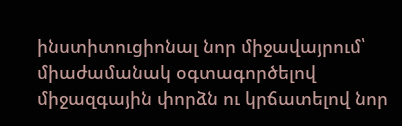ինստիտուցիոնալ նոր միջավայրում՝ միաժամանակ օգտագործելով միջազգային փորձն ու կրճատելով նոր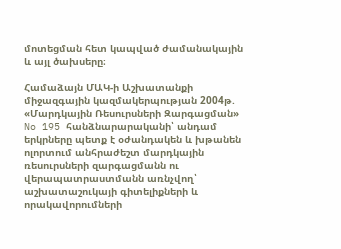մոտեցման հետ կապված ժամանակային և այլ ծախսերը։

Համաձայն ՄԱԿ-ի Աշխատանքի միջազգային կազմակերպության 2004թ. «Մարդկային Ռեսուրսների Զարգացման» No 195 հանձնարարականի՝ անդամ երկրները պետք է օժանդակեն և խթանեն ոլորտում անհրաժեշտ մարդկային ռեսուրսների զարգացմանն ու վերապատրաստմանն առնչվող՝ աշխատաշուկայի գիտելիքների և որակավորումների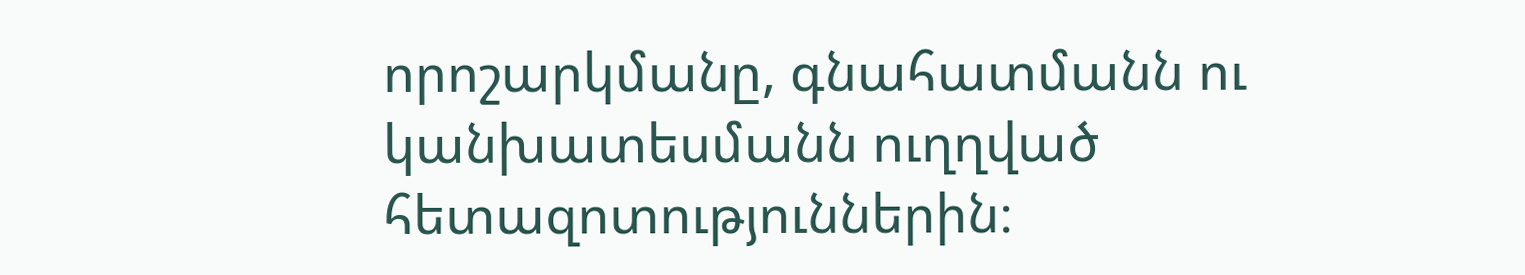որոշարկմանը, գնահատմանն ու կանխատեսմանն ուղղված հետազոտություններին։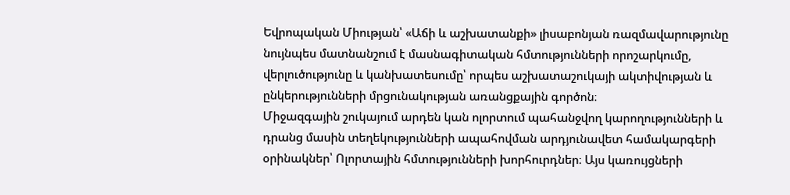Եվրոպական Միության՝ «Աճի և աշխատանքի» լիսաբոնյան ռազմավարությունը նույնպես մատնանշում է մասնագիտական հմտությունների որոշարկումը, վերլուծությունը և կանխատեսումը՝ որպես աշխատաշուկայի ակտիվության և ընկերությունների մրցունակության առանցքային գործոն։
Միջազգային շուկայում արդեն կան ոլորտում պահանջվող կարողությունների և դրանց մասին տեղեկությունների ապահովման արդյունավետ համակարգերի օրինակներ՝ Ոլորտային հմտությունների խորհուրդներ։ Այս կառույցների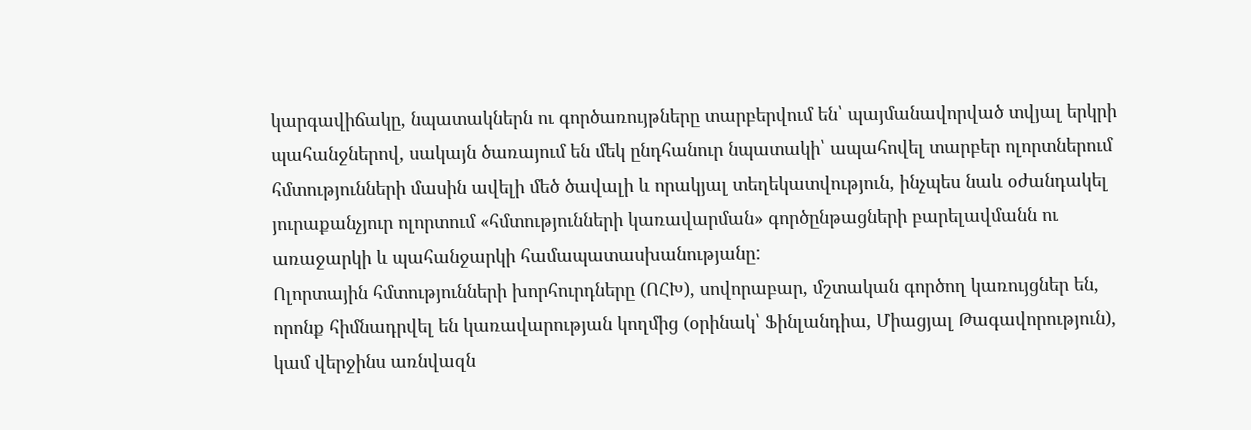կարգավիճակը, նպատակներն ու գործառույթները տարբերվում են՝ պայմանավորված տվյալ երկրի պահանջներով, սակայն ծառայում են մեկ ընդհանուր նպատակի՝ ապահովել տարբեր ոլորտներում հմտությունների մասին ավելի մեծ ծավալի և որակյալ տեղեկատվություն, ինչպես նաև օժանդակել յուրաքանչյուր ոլորտում «հմտությունների կառավարման» գործընթացների բարելավմանն ու առաջարկի և պահանջարկի համապատասխանությանը:
Ոլորտային հմտությունների խորհուրդները (ՈՀԽ), սովորաբար, մշտական գործող կառույցներ են, որոնք հիմնադրվել են կառավարության կողմից (օրինակ՝ Ֆինլանդիա, Միացյալ Թագավորություն), կամ վերջինս առնվազն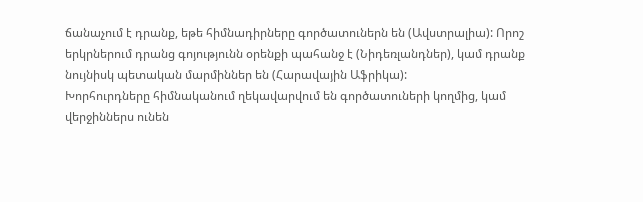ճանաչում է դրանք, եթե հիմնադիրները գործատուներն են (Ավստրալիա): Որոշ երկրներում դրանց գոյությունն օրենքի պահանջ է (Նիդեռլանդներ), կամ դրանք նույնիսկ պետական մարմիններ են (Հարավային Աֆրիկա):
Խորհուրդները հիմնականում ղեկավարվում են գործատուների կողմից, կամ վերջիններս ունեն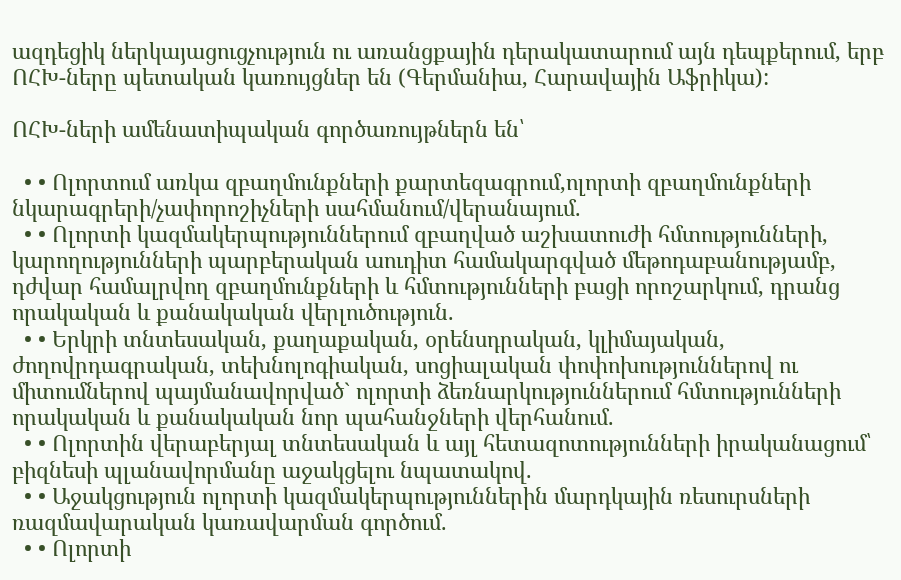ազդեցիկ ներկայացուցչություն ու առանցքային դերակատարում այն դեպքերում, երբ ՈՀԽ-ները պետական կառույցներ են (Գերմանիա, Հարավային Աֆրիկա):

ՈՀԽ-ների ամենատիպական գործառույթներն են՝

  • • Ոլորտում առկա զբաղմունքների քարտեզագրում,ոլորտի զբաղմունքների նկարագրերի/չափորոշիչների սահմանում/վերանայում.
  • • Ոլորտի կազմակերպություններում զբաղված աշխատուժի հմտությունների, կարողությունների պարբերական աուդիտ համակարգված մեթոդաբանությամբ, դժվար համալրվող զբաղմունքների և հմտությունների բացի որոշարկում, դրանց որակական և քանակական վերլուծություն.
  • • Երկրի տնտեսական, քաղաքական, օրենսդրական, կլիմայական, ժողովրդագրական, տեխնոլոգիական, սոցիալական փոփոխություններով ու միտումներով պայմանավորված` ոլորտի ձեռնարկություններում հմտությունների որակական և քանակական նոր պահանջների վերհանում.
  • • Ոլորտին վերաբերյալ տնտեսական և այլ հետազոտությունների իրականացում՝ բիզնեսի պլանավորմանը աջակցելու նպատակով.
  • • Աջակցություն ոլորտի կազմակերպություններին մարդկային ռեսուրսների ռազմավարական կառավարման գործում.
  • • Ոլորտի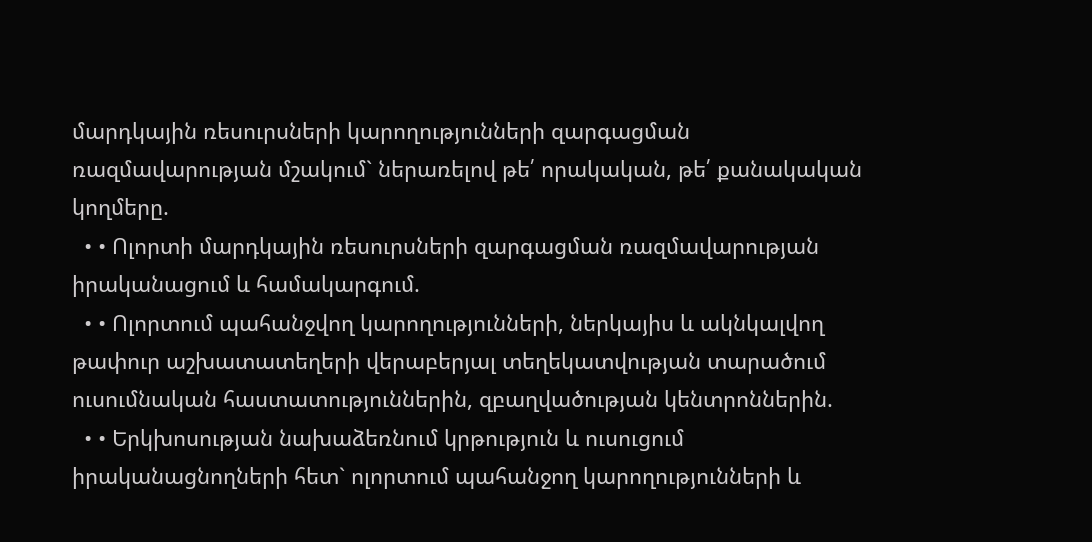մարդկային ռեսուրսների կարողությունների զարգացման ռազմավարության մշակում` ներառելով թե՛ որակական, թե՛ քանակական կողմերը.
  • • Ոլորտի մարդկային ռեսուրսների զարգացման ռազմավարության իրականացում և համակարգում.
  • • Ոլորտում պահանջվող կարողությունների, ներկայիս և ակնկալվող թափուր աշխատատեղերի վերաբերյալ տեղեկատվության տարածում ուսումնական հաստատություններին, զբաղվածության կենտրոններին.
  • • Երկխոսության նախաձեռնում կրթություն և ուսուցում իրականացնողների հետ` ոլորտում պահանջող կարողությունների և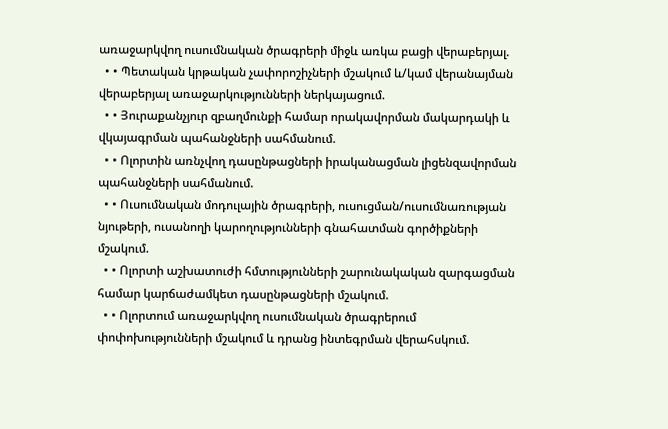առաջարկվող ուսումնական ծրագրերի միջև առկա բացի վերաբերյալ.
  • • Պետական կրթական չափորոշիչների մշակում և/կամ վերանայման վերաբերյալ առաջարկությունների ներկայացում.
  • • Յուրաքանչյուր զբաղմունքի համար որակավորման մակարդակի և վկայագրման պահանջների սահմանում.
  • • Ոլորտին առնչվող դասընթացների իրականացման լիցենզավորման պահանջների սահմանում.
  • • Ուսումնական մոդուլային ծրագրերի, ուսուցման/ուսումնառության նյութերի, ուսանողի կարողությունների գնահատման գործիքների մշակում.
  • • Ոլորտի աշխատուժի հմտությունների շարունակական զարգացման համար կարճաժամկետ դասընթացների մշակում.
  • • Ոլորտում առաջարկվող ուսումնական ծրագրերում փոփոխությունների մշակում և դրանց ինտեգրման վերահսկում.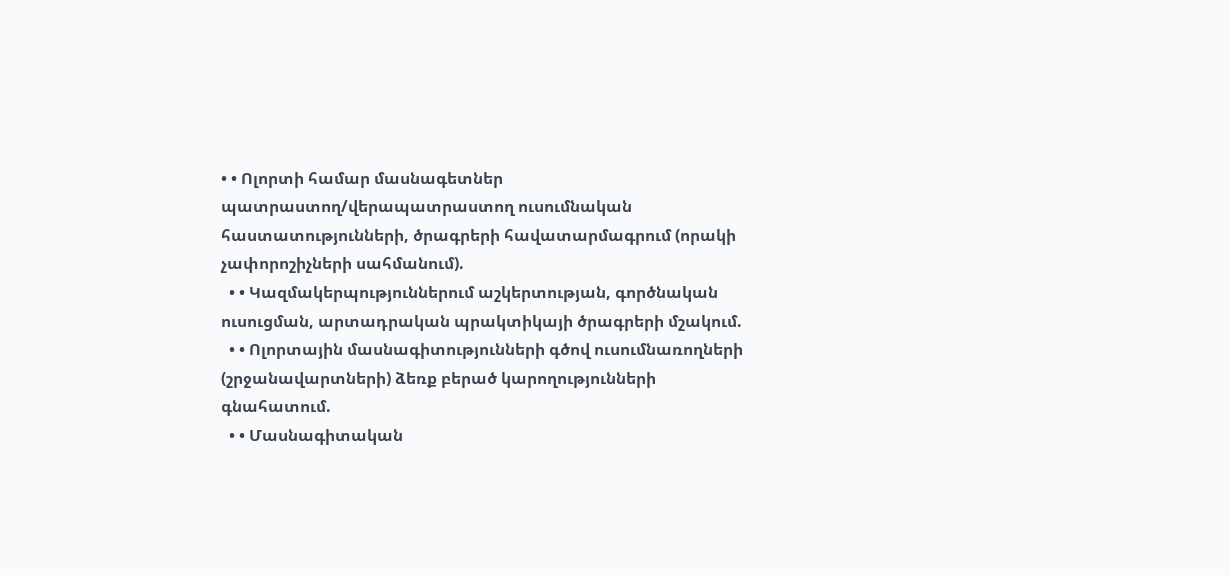• • Ոլորտի համար մասնագետներ պատրաստող/վերապատրաստող ուսումնական հաստատությունների, ծրագրերի հավատարմագրում (որակի չափորոշիչների սահմանում).
  • • Կազմակերպություններում աշկերտության, գործնական ուսուցման, արտադրական պրակտիկայի ծրագրերի մշակում.
  • • Ոլորտային մասնագիտությունների գծով ուսումնառողների (շրջանավարտների) ձեռք բերած կարողությունների գնահատում.
  • • Մասնագիտական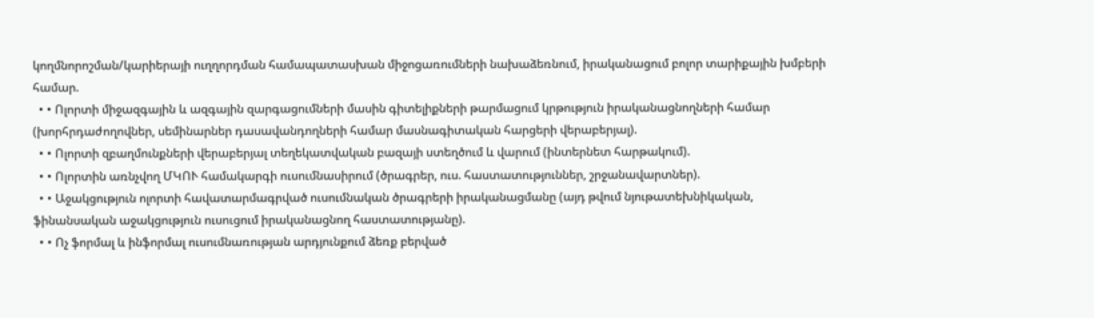կողմնորոշման/կարիերայի ուղղորդման համապատասխան միջոցառումների նախաձեռնում, իրականացում բոլոր տարիքային խմբերի համար.
  • • Ոլորտի միջազգային և ազգային զարգացումների մասին գիտելիքների թարմացում կրթություն իրականացնողների համար (խորհրդաժողովներ, սեմինարներ դասավանդողների համար մասնագիտական հարցերի վերաբերյալ).
  • • Ոլորտի զբաղմունքների վերաբերյալ տեղեկատվական բազայի ստեղծում և վարում (ինտերնետ հարթակում).
  • • Ոլորտին առնչվող ՄԿՈՒ համակարգի ուսումնասիրում (ծրագրեր, ուս. հաստատություններ, շրջանավարտներ).
  • • Աջակցություն ոլորտի հավատարմագրված ուսումնական ծրագրերի իրականացմանը (այդ թվում նյութատեխնիկական, ֆինանսական աջակցություն ուսուցում իրականացնող հաստատությանը).
  • • Ոչ ֆորմալ և ինֆորմալ ուսումնառության արդյունքում ձեռք բերված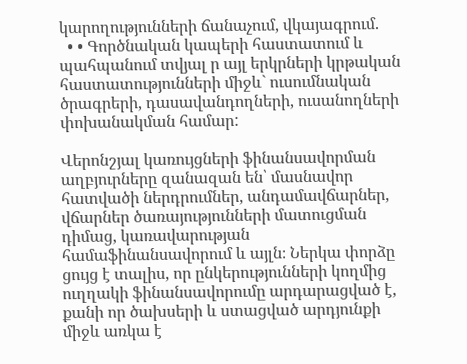կարողությունների ճանաչում, վկայագրում.
  • • Գործնական կապերի հաստատում և պահպանում տվյալ ր այլ երկրների կրթական հաստատությունների միջև` ուսումնական ծրագրերի, դասավանդողների, ուսանողների փոխանակման համար:

Վերոնշյալ կառույցների ֆինանսավորման աղբյուրները զանազան են՝ մասնավոր հատվածի ներդրումներ, անդամավճարներ, վճարներ ծառայությունների մատուցման դիմաց, կառավարության համաֆինանսավորում և այլն։ Ներկա փորձը ցույց է տալիս, որ ընկերությունների կողմից ուղղակի ֆինանսավորումը արդարացված է, քանի որ ծախսերի և ստացված արդյունքի միջև առկա է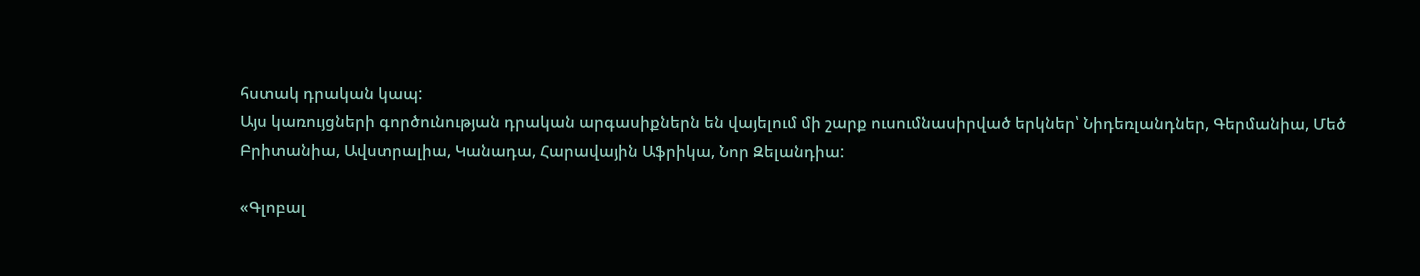հստակ դրական կապ:
Այս կառույցների գործունության դրական արգասիքներն են վայելում մի շարք ուսումնասիրված երկներ՝ Նիդեռլանդներ, Գերմանիա, Մեծ Բրիտանիա, Ավստրալիա, Կանադա, Հարավային Աֆրիկա, Նոր Զելանդիա:

«Գլոբալ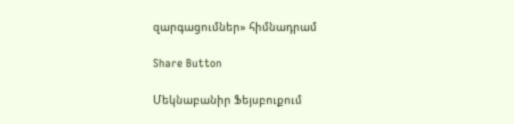զարգացումներ» հիմնադրամ

Share Button

Մեկնաբանիր Ֆեյսբուքում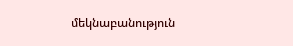մեկնաբանություն